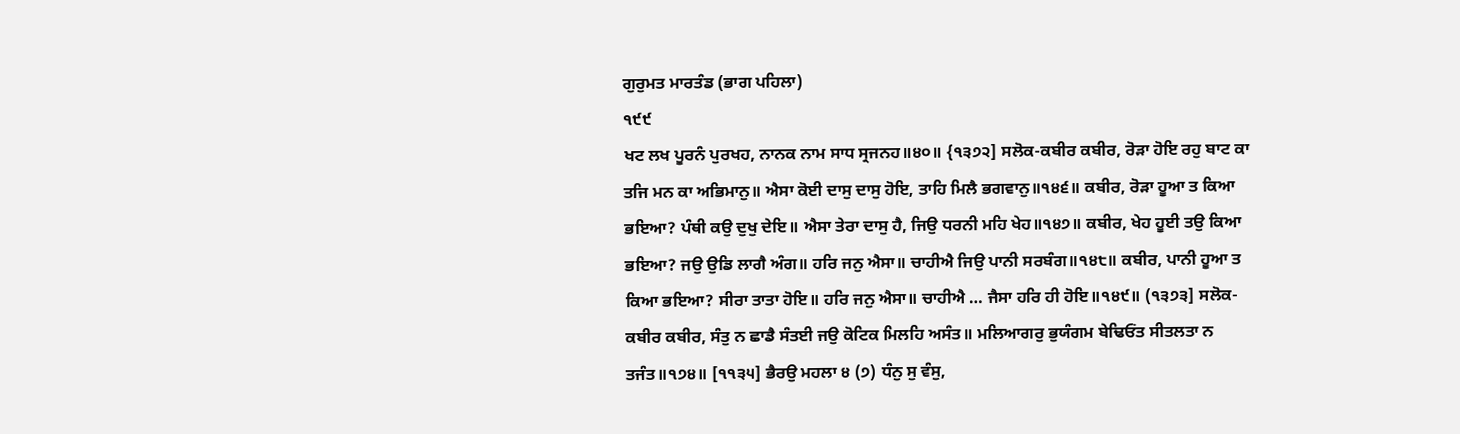ਗੁਰੁਮਤ ਮਾਰਤੰਡ (ਭਾਗ ਪਹਿਲਾ)
੧੯੯
ਖਟ ਲਖ ਪੂਰਨੰ ਪੁਰਖਹ, ਨਾਨਕ ਨਾਮ ਸਾਧ ਸ੍ਰਜਨਹ॥੪੦॥ {੧੩੭੨] ਸਲੋਕ-ਕਬੀਰ ਕਬੀਰ, ਰੋੜਾ ਹੋਇ ਰਹੁ ਬਾਟ ਕਾ ਤਜਿ ਮਨ ਕਾ ਅਭਿਮਾਨੁ॥ ਐਸਾ ਕੋਈ ਦਾਸੁ ਦਾਸੁ ਹੋਇ, ਤਾਹਿ ਮਿਲੈ ਭਗਵਾਨੁ॥੧੪੬॥ ਕਬੀਰ, ਰੋੜਾ ਹੂਆ ਤ ਕਿਆ ਭਇਆ? ਪੰਥੀ ਕਉ ਦੁਖੁ ਦੇਇ॥ ਐਸਾ ਤੇਰਾ ਦਾਸੁ ਹੈ, ਜਿਉ ਧਰਨੀ ਮਹਿ ਖੇਹ॥੧੪੭॥ ਕਬੀਰ, ਖੇਹ ਹੂਈ ਤਉ ਕਿਆ ਭਇਆ? ਜਉ ਉਡਿ ਲਾਗੈ ਅੰਗ॥ ਹਰਿ ਜਨੁ ਐਸਾ॥ ਚਾਹੀਐ ਜਿਉ ਪਾਨੀ ਸਰਬੰਗ॥੧੪੮॥ ਕਬੀਰ, ਪਾਨੀ ਹੂਆ ਤ ਕਿਆ ਭਇਆ? ਸੀਰਾ ਤਾਤਾ ਹੋਇ॥ ਹਰਿ ਜਨੁ ਐਸਾ॥ ਚਾਹੀਐ … ਜੈਸਾ ਹਰਿ ਹੀ ਹੋਇ॥੧੪੯॥ (੧੩੭੩] ਸਲੋਕ-ਕਬੀਰ ਕਬੀਰ, ਸੰਤੁ ਨ ਛਾਡੈ ਸੰਤਈ ਜਉ ਕੋਟਿਕ ਮਿਲਹਿ ਅਸੰਤ॥ ਮਲਿਆਗਰੁ ਭੁਯੰਗਮ ਬੇਢਿਓਂਤ ਸੀਤਲਤਾ ਨ ਤਜੰਤ॥੧੭੪॥ [੧੧੩੫] ਭੈਰਉ ਮਹਲਾ ੪ (੭) ਧੰਨੁ ਸੁ ਵੰਸੁ,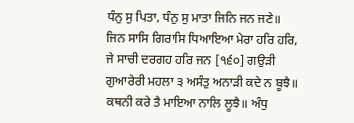ਧੰਨੁ ਸੁ ਪਿਤਾ, ਧੰਨੁ ਸੁ ਮਾਤਾ ਜਿਨਿ ਜਨ ਜਣੇ॥ ਜਿਨ ਸਾਸਿ ਗਿਰਾਸਿ ਧਿਆਇਆ ਮੇਰਾ ਹਰਿ ਹਰਿ, ਜੇ ਸਾਚੀ ਦਰਗਹ ਹਰਿ ਜਨ [੧੬੦] ਗਉੜੀ ਗੁਆਰੇਰੀ ਮਹਲਾ ੩ ਅਸੰਤੁ ਅਨਾੜੀ ਕਦੇ ਨ ਬੂਝੈ॥ ਕਥਨੀ ਕਰੇ ਤੈ ਮਾਇਆ ਨਾਲਿ ਲੂਝੈ॥ ਅੰਧੁ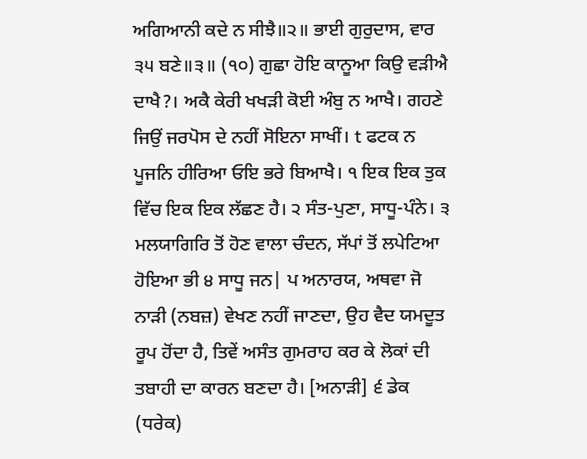ਅਗਿਆਨੀ ਕਦੇ ਨ ਸੀਝੈ॥੨॥ ਭਾਈ ਗੁਰੁਦਾਸ, ਵਾਰ ੩੫ ਬਣੇ॥੩॥ (੧੦) ਗੁਛਾ ਹੋਇ ਕਾਨੂਆ ਕਿਉ ਵੜੀਐ ਦਾਖੈ?। ਅਕੈ ਕੇਰੀ ਖਖੜੀ ਕੋਈ ਅੰਬੁ ਨ ਆਖੈ। ਗਹਣੇ ਜਿਉਂ ਜਰਪੋਸ ਦੇ ਨਹੀਂ ਸੋਇਨਾ ਸਾਖੀਂ। t ਫਟਕ ਨ ਪੂਜਨਿ ਹੀਰਿਆ ਓਇ ਭਰੇ ਬਿਆਖੈ। ੧ ਇਕ ਇਕ ਤੁਕ ਵਿੱਚ ਇਕ ਇਕ ਲੱਛਣ ਹੈ। ੨ ਸੰਤ-ਪੁਣਾ, ਸਾਧੂ-ਪੰਨੇ। ੩ ਮਲਯਾਗਿਰਿ ਤੋਂ ਹੋਣ ਵਾਲਾ ਚੰਦਨ, ਸੱਪਾਂ ਤੋਂ ਲਪੇਟਿਆ ਹੋਇਆ ਭੀ ੪ ਸਾਧੂ ਜਨ| ਪ ਅਨਾਰਯ, ਅਥਵਾ ਜੋ ਨਾੜੀ (ਨਬਜ਼) ਵੇਖਣ ਨਹੀਂ ਜਾਣਦਾ, ਉਹ ਵੈਦ ਯਮਦੂਤ ਰੂਪ ਹੋਂਦਾ ਹੈ, ਤਿਵੇਂ ਅਸੰਤ ਗੁਮਰਾਹ ਕਰ ਕੇ ਲੋਕਾਂ ਦੀ ਤਬਾਹੀ ਦਾ ਕਾਰਨ ਬਣਦਾ ਹੈ। [ਅਨਾੜੀ] ੬ ਡੇਕ (ਧਰੇਕ)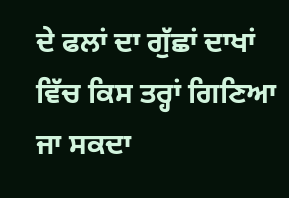ਦੇ ਫਲਾਂ ਦਾ ਗੁੱਛਾਂ ਦਾਖਾਂ ਵਿੱਚ ਕਿਸ ਤਰ੍ਹਾਂ ਗਿਣਿਆ ਜਾ ਸਕਦਾ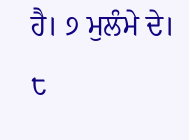ਹੈ। ੭ ਮੁਲੰਮੇ ਦੇ। ੮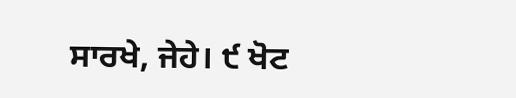ਸਾਰਖੇ, ਜੇਹੇ। ੯ ਖੋਟ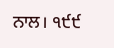ਨਾਲ। ੧੯੯